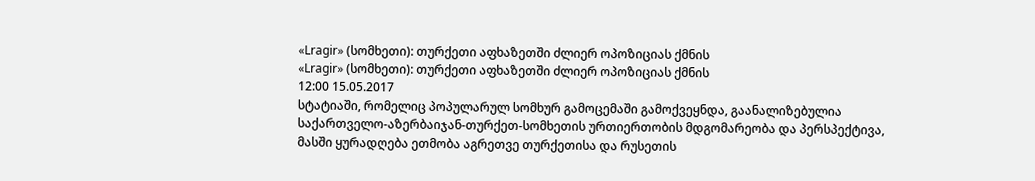«Lragir» (სომხეთი): თურქეთი აფხაზეთში ძლიერ ოპოზიციას ქმნის
«Lragir» (სომხეთი): თურქეთი აფხაზეთში ძლიერ ოპოზიციას ქმნის
12:00 15.05.2017
სტატიაში, რომელიც პოპულარულ სომხურ გამოცემაში გამოქვეყნდა, გაანალიზებულია საქართველო-აზერბაიჯან-თურქეთ-სომხეთის ურთიერთობის მდგომარეობა და პერსპექტივა, მასში ყურადღება ეთმობა აგრეთვე თურქეთისა და რუსეთის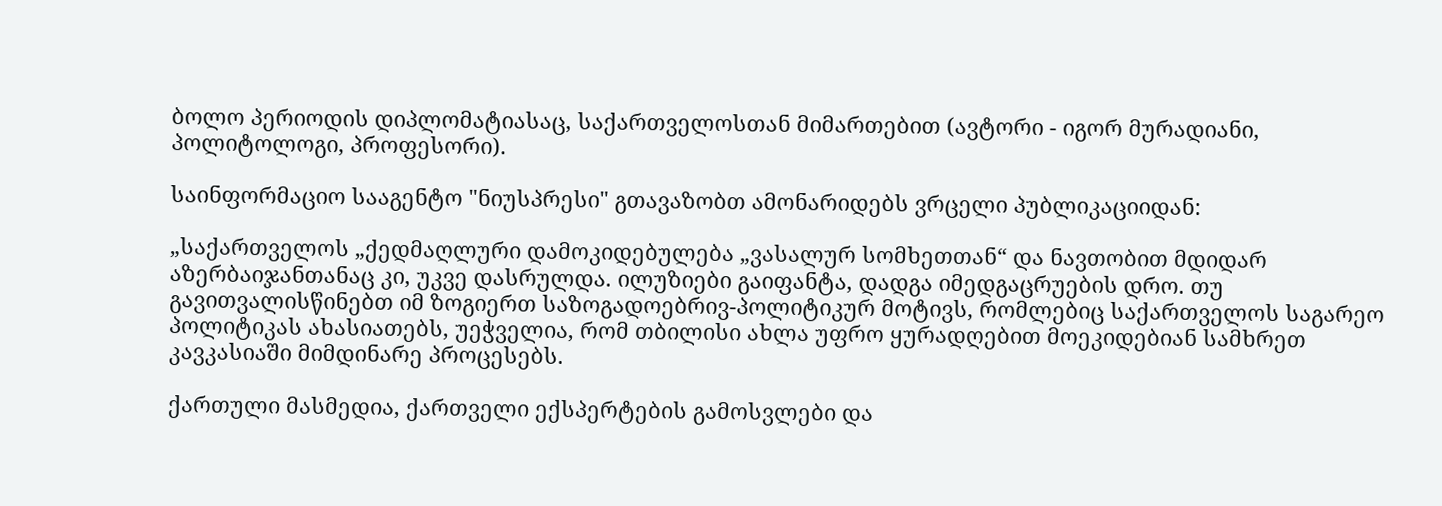ბოლო პერიოდის დიპლომატიასაც, საქართველოსთან მიმართებით (ავტორი - იგორ მურადიანი, პოლიტოლოგი, პროფესორი).

საინფორმაციო სააგენტო "ნიუსპრესი" გთავაზობთ ამონარიდებს ვრცელი პუბლიკაციიდან:

„საქართველოს „ქედმაღლური დამოკიდებულება „ვასალურ სომხეთთან“ და ნავთობით მდიდარ აზერბაიჯანთანაც კი, უკვე დასრულდა. ილუზიები გაიფანტა, დადგა იმედგაცრუების დრო. თუ გავითვალისწინებთ იმ ზოგიერთ საზოგადოებრივ-პოლიტიკურ მოტივს, რომლებიც საქართველოს საგარეო პოლიტიკას ახასიათებს, უეჭველია, რომ თბილისი ახლა უფრო ყურადღებით მოეკიდებიან სამხრეთ კავკასიაში მიმდინარე პროცესებს.

ქართული მასმედია, ქართველი ექსპერტების გამოსვლები და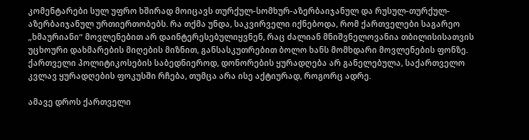კომენტარები სულ უფრო ხშირად მოიცავს თურქულ-სომხურ-აზერბაიჯანულ და რუსულ-თურქულ-აზერბაიჯანულ ურთიერთობებს. რა თქმა უნდა, საკვირველი იქნებოდა, რომ ქართველები საგარეო „ხმაურიანი“ მოვლენებით არ დაინტერესებულიყვნენ, რაც ძალიან მნიშვნელოვანია თბილისისათვის უცხოური დახმარების მიღების მიზნით, განსასკუთრებით ბოლო ხანს მომხდარი მოვლენების ფონზე. ქართველი პოლიტიკოსების საბედნიეროდ, დონორების ყურადღება არ განელებულა, საქართველო კვლავ ყურადღების ფოკუსში რჩება, თუმცა არა ისე აქტიურად, როგორც ადრე.

ამავე დროს ქართველი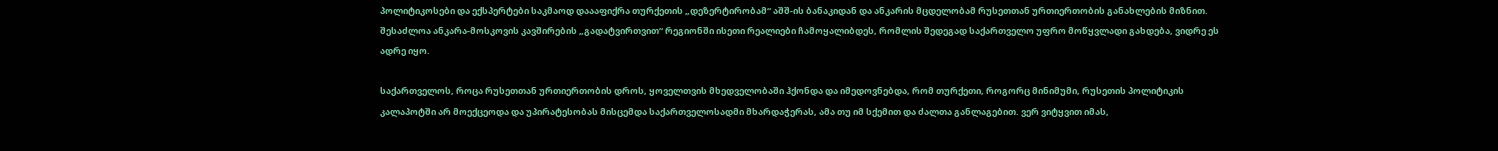პოლიტიკოსები და ექსპერტები საკმაოდ დაააფიქრა თურქეთის „დეზერტირობამ“ აშშ-ის ბანაკიდან და ანკარის მცდელობამ რუსეთთან ურთიერთობის განახლების მიზნით. შესაძლოა ანკარა-მოსკოვის კავშირების „გადატვირთვით“ რეგიონში ისეთი რეალიები ჩამოყალიბდეს, რომლის შედეგად საქართველო უფრო მოწყვლადი გახდება, ვიდრე ეს ადრე იყო.

საქართველოს, როცა რუსეთთან ურთიერთობის დროს, ყოველთვის მხედველობაში ჰქონდა და იმედოვნებდა, რომ თურქეთი, როგორც მინიმუმი, რუსეთის პოლიტიკის კალაპოტში არ მოექცეოდა და უპირატესობას მისცემდა საქართველოსადმი მხარდაჭერას, ამა თუ იმ სქემით და ძალთა განლაგებით. ვერ ვიტყვით იმას,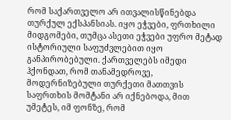რომ საქართველო არ ითვალისწინებდა თურქულ ექსპანსიას. იყო ეჭვები, ფრთხილი მიდგომები, თუმცა ასეთი ეჭვები უფრო მეტად ისტორიული საფუძვლებით იყო განპირობებული. ქართველებს იმედი ჰქონდათ, რომ თანამედროვე, მოდერნიზებული თურქეთი მათთვის საფრთხის მომტანი არ იქნებოდა, მით უმეტეს, იმ ფონზე, რომ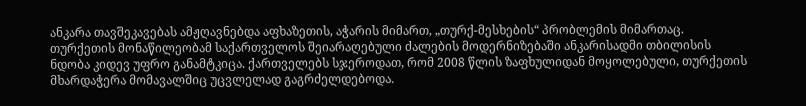ანკარა თავშეკავებას ამჟღავნებდა აფხაზეთის, აჭარის მიმართ, „თურქ-მესხების“ პრობლემის მიმართაც. თურქეთის მონაწილეობამ საქართველოს შეიარაღებული ძალების მოდერნიზებაში ანკარისადმი თბილისის ნდობა კიდევ უფრო განამტკიცა. ქართველებს სჯეროდათ, რომ 2008 წლის ზაფხულიდან მოყოლებული, თურქეთის მხარდაჭერა მომავალშიც უცვლელად გაგრძელდებოდა.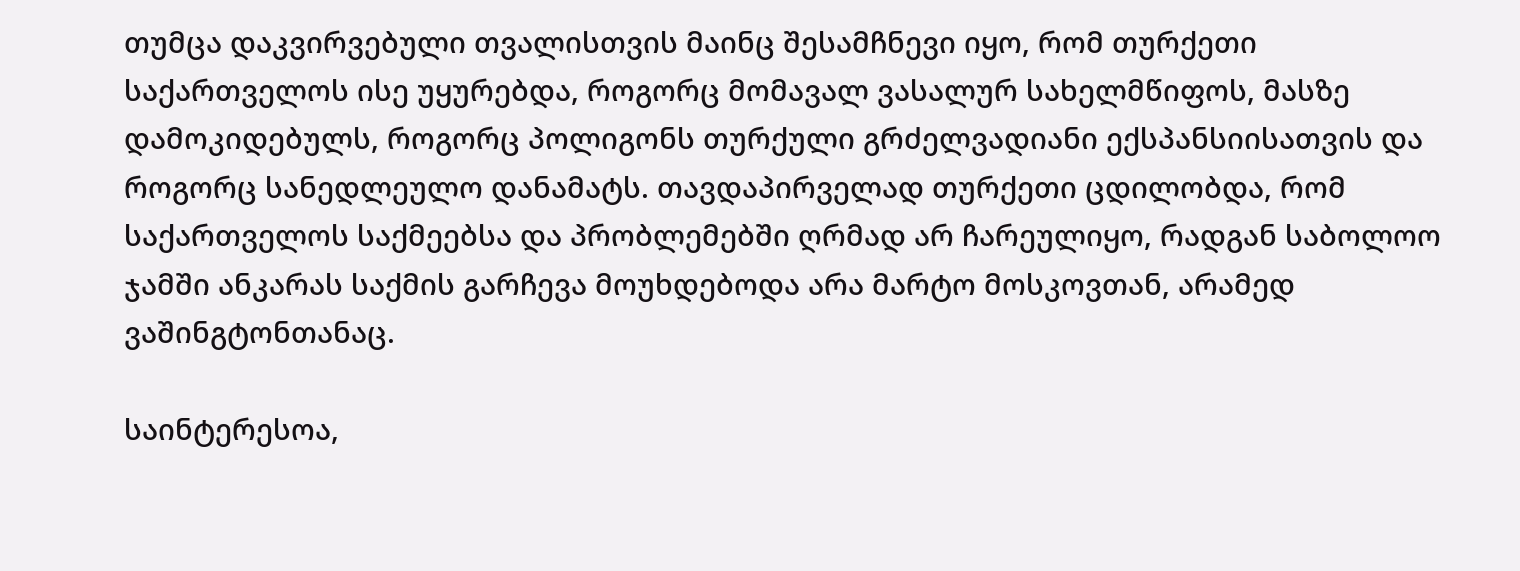თუმცა დაკვირვებული თვალისთვის მაინც შესამჩნევი იყო, რომ თურქეთი საქართველოს ისე უყურებდა, როგორც მომავალ ვასალურ სახელმწიფოს, მასზე დამოკიდებულს, როგორც პოლიგონს თურქული გრძელვადიანი ექსპანსიისათვის და როგორც სანედლეულო დანამატს. თავდაპირველად თურქეთი ცდილობდა, რომ საქართველოს საქმეებსა და პრობლემებში ღრმად არ ჩარეულიყო, რადგან საბოლოო ჯამში ანკარას საქმის გარჩევა მოუხდებოდა არა მარტო მოსკოვთან, არამედ ვაშინგტონთანაც.

საინტერესოა,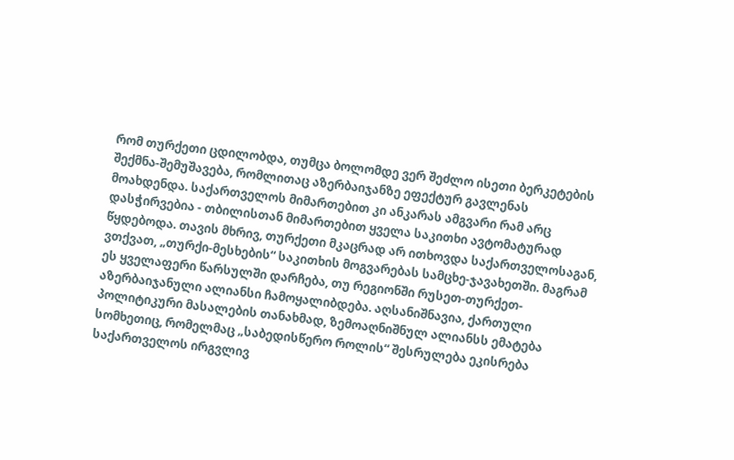რომ თურქეთი ცდილობდა, თუმცა ბოლომდე ვერ შეძლო ისეთი ბერკეტების შექმნა-შემუშავება, რომლითაც აზერბაიჯანზე ეფექტურ გავლენას მოახდენდა. საქართველოს მიმართებით კი ანკარას ამგვარი რამ არც დასჭირვებია - თბილისთან მიმართებით ყველა საკითხი ავტომატურად წყდებოდა. თავის მხრივ, თურქეთი მკაცრად არ ითხოვდა საქართველოსაგან, ვთქვათ, „თურქი-მესხების“ საკითხის მოგვარებას სამცხე-ჯავახეთში. მაგრამ ეს ყველაფერი წარსულში დარჩება, თუ რეგიონში რუსეთ-თურქეთ-აზერბაიჯანული ალიანსი ჩამოყალიბდება. აღსანიშნავია, ქართული პოლიტიკური მასალების თანახმად, ზემოაღნიშნულ ალიანსს ემატება სომხეთიც, რომელმაც „საბედისწერო როლის“ შესრულება ეკისრება საქართველოს ირგვლივ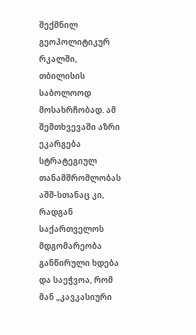შექმნილ გეოპოლიტიკურ რკალში, თბილისის საბოლოოდ მოსახრჩობად. ამ შემთხვევაში აზრი ეკარგება სტრატეგიულ თანამშრომლობას აშშ-სთანაც კი, რადგან საქართველოს მდგომარეობა განწირული ხდება და საეჭვოა, რომ მან „კავკასიური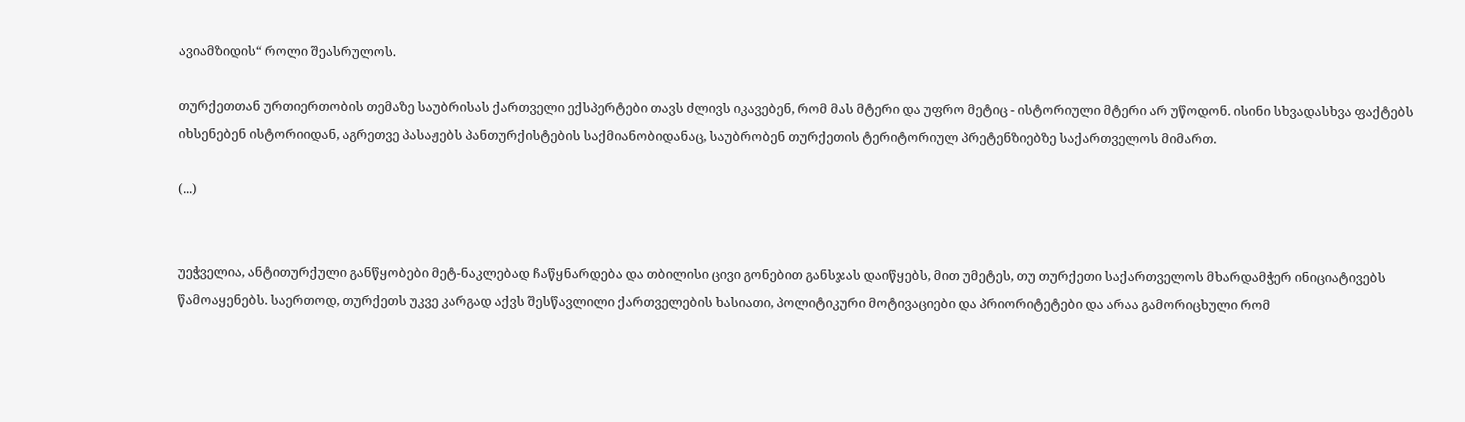ავიამზიდის“ როლი შეასრულოს.

თურქეთთან ურთიერთობის თემაზე საუბრისას ქართველი ექსპერტები თავს ძლივს იკავებენ, რომ მას მტერი და უფრო მეტიც - ისტორიული მტერი არ უწოდონ. ისინი სხვადასხვა ფაქტებს იხსენებენ ისტორიიდან, აგრეთვე პასაჟებს პანთურქისტების საქმიანობიდანაც, საუბრობენ თურქეთის ტერიტორიულ პრეტენზიებზე საქართველოს მიმართ.

(...)


უეჭველია, ანტითურქული განწყობები მეტ-ნაკლებად ჩაწყნარდება და თბილისი ცივი გონებით განსჯას დაიწყებს, მით უმეტეს, თუ თურქეთი საქართველოს მხარდამჭერ ინიციატივებს წამოაყენებს. საერთოდ, თურქეთს უკვე კარგად აქვს შესწავლილი ქართველების ხასიათი, პოლიტიკური მოტივაციები და პრიორიტეტები და არაა გამორიცხული რომ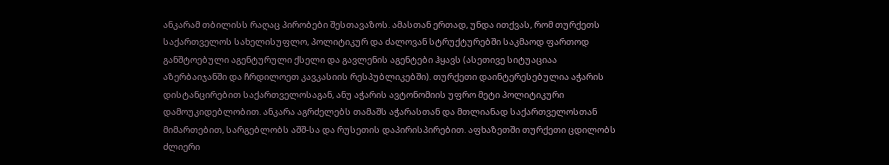ანკარამ თბილისს რაღაც პირობები შესთავაზოს. ამასთან ერთად, უნდა ითქვას, რომ თურქეთს საქართველოს სახელისუფლო, პოლიტიკურ და ძალოვან სტრუქტურებში საკმაოდ ფართოდ განშტოებული აგენტურული ქსელი და გავლენის აგენტები ჰყავს (ასეთივე სიტუაციაა აზერბაიჯანში და ჩრდილოეთ კავკასიის რესპუბლიკებში). თურქეთი დაინტერესებულია აჭარის დისტანცირებით საქართველოსაგან, ანუ აჭარის ავტონომიის უფრო მეტი პოლიტიკური დამოუკიდებლობით. ანკარა აგრძელებს თამაშს აჭარასთან და მთლიანად საქართველოსთან მიმართებით, სარგებლობს აშშ-სა და რუსეთის დაპირისპირებით. აფხაზეთში თურქეთი ცდილობს ძლიერი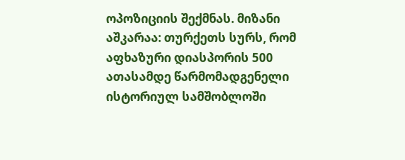ოპოზიციის შექმნას. მიზანი აშკარაა: თურქეთს სურს, რომ აფხაზური დიასპორის 500 ათასამდე წარმომადგენელი ისტორიულ სამშობლოში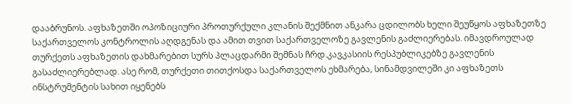დააბრუნოს. აფხაზეთში ოპოზიციური პროთურქული კლანის შექმნით ანკარა ცდილობს ხელი შეუწყოს აფხაზეთზე საქართველოს კონტროლის აღდგენას და ამით თვით საქართველოზე გავლენის გაძლიერებას. იმავდროულად თურქეთს აფხაზეთის დახმარებით სურს პლაცდარმი შემნას ჩრდ.კავკასიის რესპუბლიკებზე გავლენის გასაძლიერებლად. ასე რომ, თურქეთი თითქოსდა საქართველოს ეხმარება, სინამდვილეში კი აფხაზეთს ინსტრუმენტის სახით იყენებს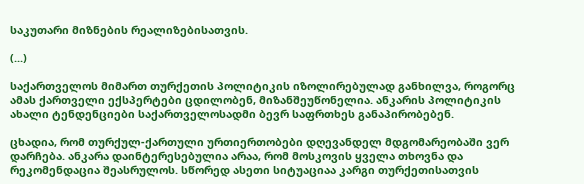საკუთარი მიზნების რეალიზებისათვის.

(...)

საქართველოს მიმართ თურქეთის პოლიტიკის იზოლირებულად განხილვა, როგორც ამას ქართველი ექსპერტები ცდილობენ, მიზანშეუწონელია. ანკარის პოლიტიკის ახალი ტენდენციები საქართველოსადმი ბევრ საფრთხეს განაპირობებენ.

ცხადია, რომ თურქულ-ქართული ურთიერთობები დღევანდელ მდგომარეობაში ვერ დარჩება. ანკარა დაინტერესებულია არაა, რომ მოსკოვის ყველა თხოვნა და რეკომენდაცია შეასრულოს. სწორედ ასეთი სიტუაციაა კარგი თურქეთისათვის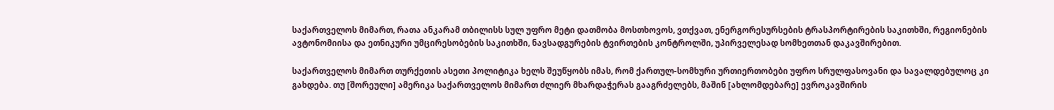საქართველოს მიმართ, რათა ანკარამ თბილისს სულ უფრო მეტი დათმობა მოსთხოვოს, ვთქვათ, ენერგორესურსების ტრასპორტირების საკითხში, რეგიონების ავტონომიისა და ეთნიკური უმცირესობების საკითხში, ნავსადგურების ტვირთების კონტროლში, უპირველესად სომხეთთან დაკავშირებით.

საქართველოს მიმართ თურქეთის ასეთი პოლიტიკა ხელს შეუწყობს იმას, რომ ქართულ-სომხური ურთიერთობები უფრო სრულფასოვანი და სავალდებულოც კი გახდება. თუ [შორეული] ამერიკა საქართველოს მიმართ ძლიერ მხარდაჭერას გააგრძელებს, მაშინ [ახლომდებარე] ევროკავშირის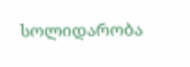სოლიდარობა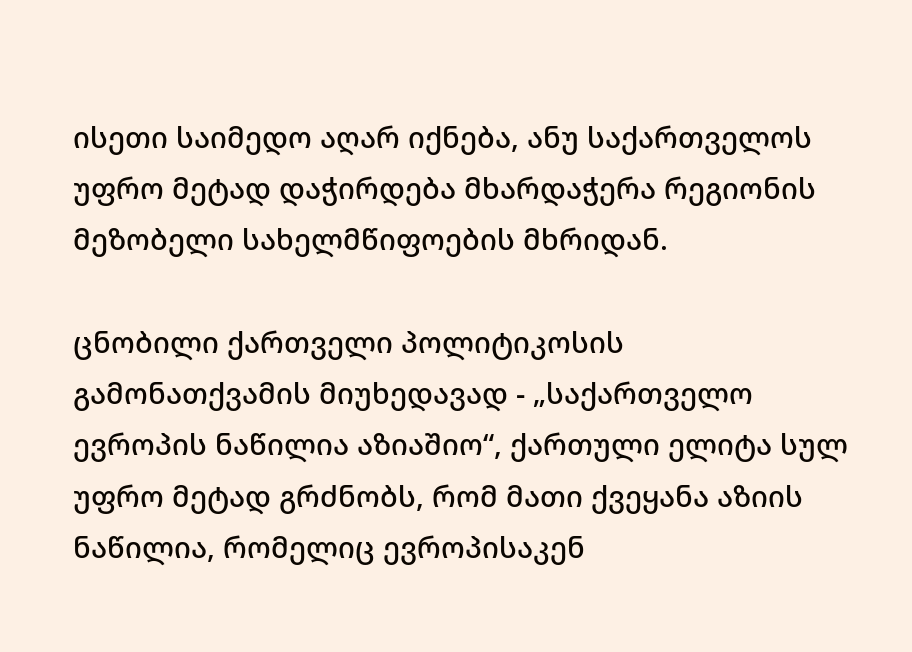ისეთი საიმედო აღარ იქნება, ანუ საქართველოს უფრო მეტად დაჭირდება მხარდაჭერა რეგიონის მეზობელი სახელმწიფოების მხრიდან.

ცნობილი ქართველი პოლიტიკოსის გამონათქვამის მიუხედავად - „საქართველო ევროპის ნაწილია აზიაშიო“, ქართული ელიტა სულ უფრო მეტად გრძნობს, რომ მათი ქვეყანა აზიის ნაწილია, რომელიც ევროპისაკენ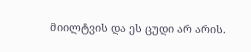მიილტვის და ეს ცუდი არ არის.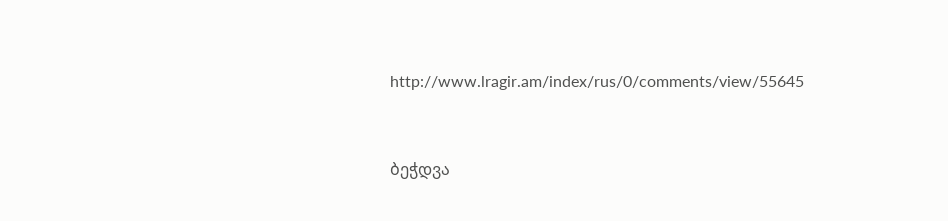http://www.lragir.am/index/rus/0/comments/view/55645


ბეჭდვა